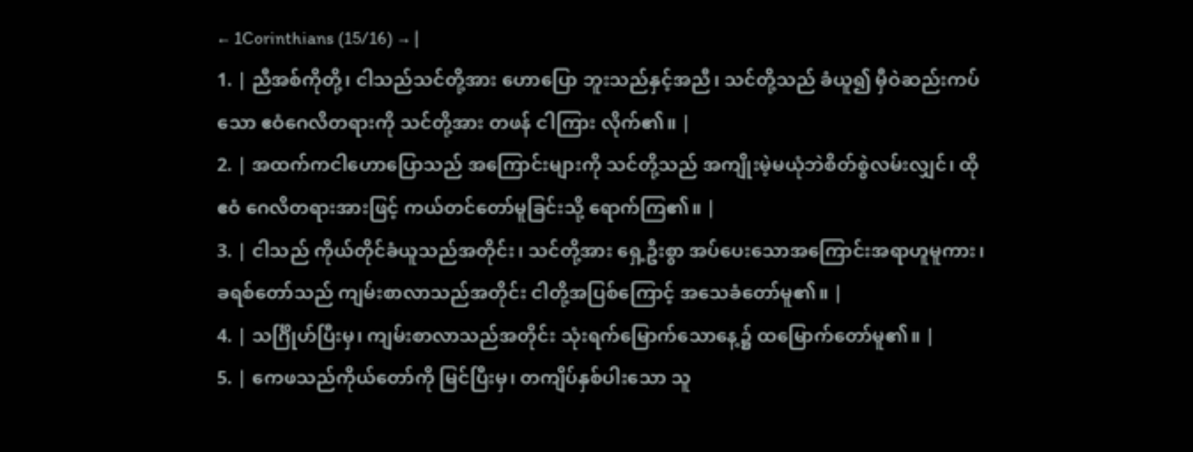← 1Corinthians (15/16) → |
1. | ညီအစ်ကိုတို့၊ ငါသည်သင်တို့အား ဟောပြော ဘူးသည်နှင့်အညီ၊ သင်တို့သည် ခံယူ၍ မှီဝဲဆည်းကပ် သော ဧဝံဂေလိတရားကို သင်တို့အား တဖန် ငါကြား လိုက်၏။ |
2. | အထက်ကငါဟောပြောသည် အကြောင်းများကို သင်တို့သည် အကျိုးမဲ့မယုံဘဲစိတ်စွဲလမ်းလျှင်၊ ထိုဧဝံ ဂေလိတရားအားဖြင့် ကယ်တင်တော်မူခြင်းသို့ ရောက်ကြ၏။ |
3. | ငါသည် ကိုယ်တိုင်ခံယူသည်အတိုင်း၊ သင်တို့အား ရှေ့ဦးစွာ အပ်ပေးသောအကြောင်းအရာဟူမူကား၊ ခရစ်တော်သည် ကျမ်းစာလာသည်အတိုင်း ငါတို့အပြစ်ကြောင့် အသေခံတော်မူ၏။ |
4. | သင်္ဂြိုဟ်ပြီးမှ၊ ကျမ်းစာလာသည်အတိုင်း သုံးရက်မြောက်သောနေ့၌ ထမြောက်တော်မူ၏။ |
5. | ကေဖသည်ကိုယ်တော်ကို မြင်ပြီးမှ၊ တကျိပ်နှစ်ပါးသော သူ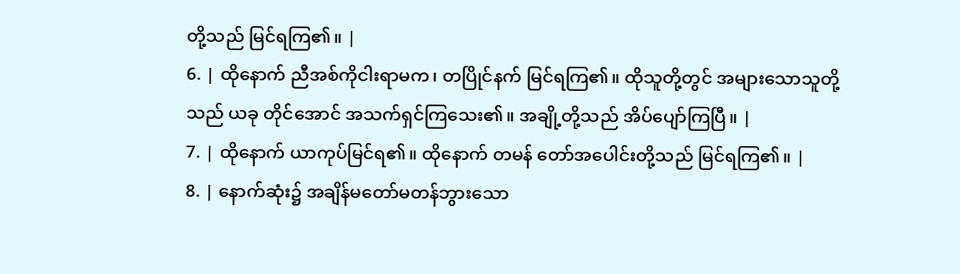တို့သည် မြင်ရကြ၏။ |
6. | ထိုနောက် ညီအစ်ကိုငါးရာမက၊ တပြိုင်နက် မြင်ရကြ၏။ ထိုသူတို့တွင် အများသောသူတို့သည် ယခု တိုင်အောင် အသက်ရှင်ကြသေး၏။ အချို့တို့သည် အိပ်ပျော်ကြပြီ။ |
7. | ထိုနောက် ယာကုပ်မြင်ရ၏။ ထိုနောက် တမန် တော်အပေါင်းတို့သည် မြင်ရကြ၏။ |
8. | နောက်ဆုံး၌ အချိန်မတော်မတန်ဘွားသော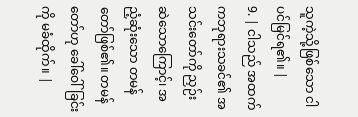သူကဲ့သို့ဖြစ်သော ငါပင်မြင်ရ၏။ |
9. | ငါသည် အထက်ကဘုရားသခင်၏ အသင်းတော်ကို ညှဉ်းဆဲသောကြောင့်၊ အညံ့ဆုံးသော တမန် တော်ဖြစ်၏။ တမန်တော်ဟု ခေါ်ဝေါ်ခြင်းကို မခံထိုက်။ |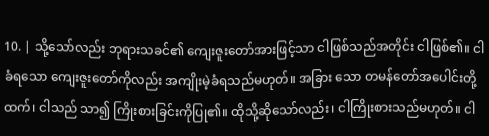10. | သို့သော်လည်း ဘုရားသခင်၏ ကျေးဇူးတော်အားဖြင့်သာ ငါဖြစ်သည်အတိုင်း ငါဖြစ်၏။ ငါခံရသော ကျေးဇူးတော်ကိုလည်း အကျိုးမဲ့ခံရသည်မဟုတ်။ အခြား သော တမန်တော်အပေါင်းတို့ထက်၊ ငါသည် သာ၍ ကြိုးစားခြင်းကိုပြု၏။ ထိုသို့ဆိုသော်လည်း၊ ငါကြိုးစားသည်မဟုတ်။ ငါ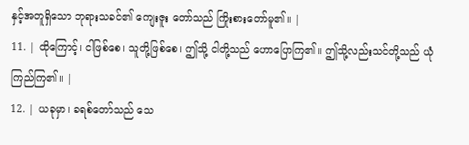နှင့်အတူရှိသော ဘုရားသခင်၏ ကျေးဇူး တော်သည် ကြိုးစားတော်မူ၏။ |
11. | ထိုကြောင့်၊ ငါဖြစ်စေ၊ သူတို့ဖြစ်စေ၊ ဤသို့ ငါတို့သည် ဟောပြောကြ၏။ ဤသို့လည်းသင်တို့သည် ယုံကြည်ကြ၏။ |
12. | ယခုမှာ၊ ခရစ်တော်သည် သေ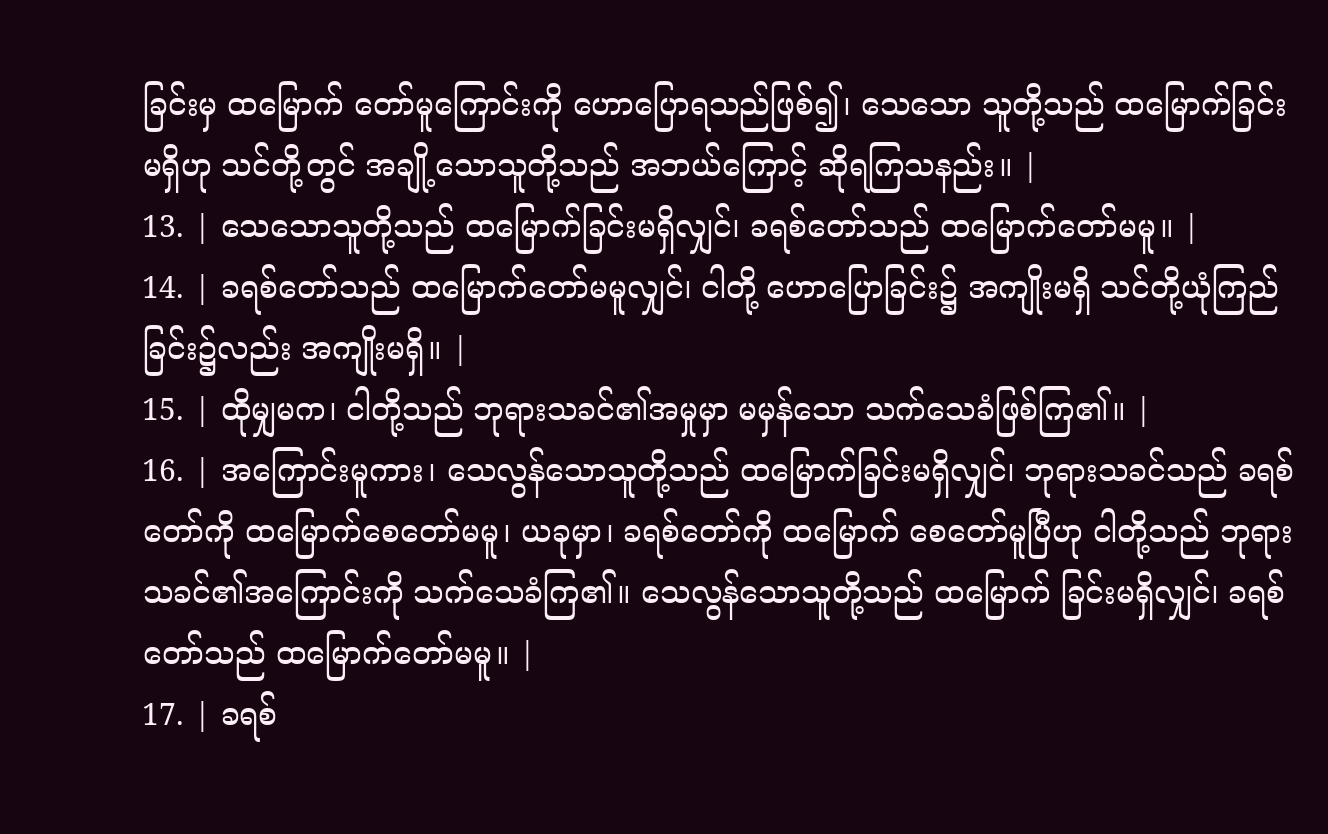ခြင်းမှ ထမြောက် တော်မူကြောင်းကို ဟောပြောရသည်ဖြစ်၍၊ သေသော သူတို့သည် ထမြောက်ခြင်းမရှိဟု သင်တို့တွင် အချို့သောသူတို့သည် အဘယ်ကြောင့် ဆိုရကြသနည်း။ |
13. | သေသောသူတို့သည် ထမြောက်ခြင်းမရှိလျှင်၊ ခရစ်တော်သည် ထမြောက်တော်မမူ။ |
14. | ခရစ်တော်သည် ထမြောက်တော်မမူလျှင်၊ ငါတို့ ဟောပြောခြင်း၌ အကျိုးမရှိ သင်တို့ယုံကြည်ခြင်း၌လည်း အကျိုးမရှိ။ |
15. | ထိုမျှမက၊ ငါတို့သည် ဘုရားသခင်၏အမှုမှာ မမှန်သော သက်သေခံဖြစ်ကြ၏။ |
16. | အကြောင်းမူကား၊ သေလွန်သောသူတို့သည် ထမြောက်ခြင်းမရှိလျှင်၊ ဘုရားသခင်သည် ခရစ်တော်ကို ထမြောက်စေတော်မမူ၊ ယခုမှာ၊ ခရစ်တော်ကို ထမြောက် စေတော်မူပြီဟု ငါတို့သည် ဘုရားသခင်၏အကြောင်းကို သက်သေခံကြ၏။ သေလွန်သောသူတို့သည် ထမြောက် ခြင်းမရှိလျှင်၊ ခရစ်တော်သည် ထမြောက်တော်မမူ။ |
17. | ခရစ်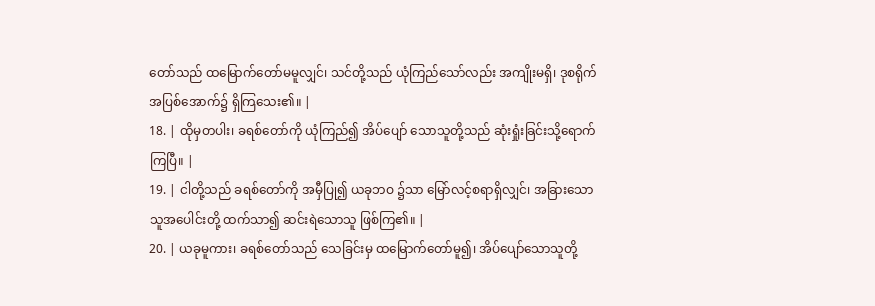တော်သည် ထမြောက်တော်မမူလျှင်၊ သင်တို့သည် ယုံကြည်သော်လည်း အကျိုးမရှိ၊ ဒုစရိုက် အပြစ်အောက်၌ ရှိကြသေး၏။ |
18. | ထိုမှတပါး၊ ခရစ်တော်ကို ယုံကြည်၍ အိပ်ပျော် သောသူတို့သည် ဆုံးရှုံးခြင်းသို့ရောက်ကြပြီ။ |
19. | ငါတို့သည် ခရစ်တော်ကို အမှီပြု၍ ယခုဘဝ ၌သာ မြော်လင့်စရာရှိလျှင်၊ အခြားသော သူအပေါင်းတို့ ထက်သာ၍ ဆင်းရဲသောသူ ဖြစ်ကြ၏။ |
20. | ယခုမူကား၊ ခရစ်တော်သည် သေခြင်းမှ ထမြောက်တော်မူ၍၊ အိပ်ပျော်သောသူတို့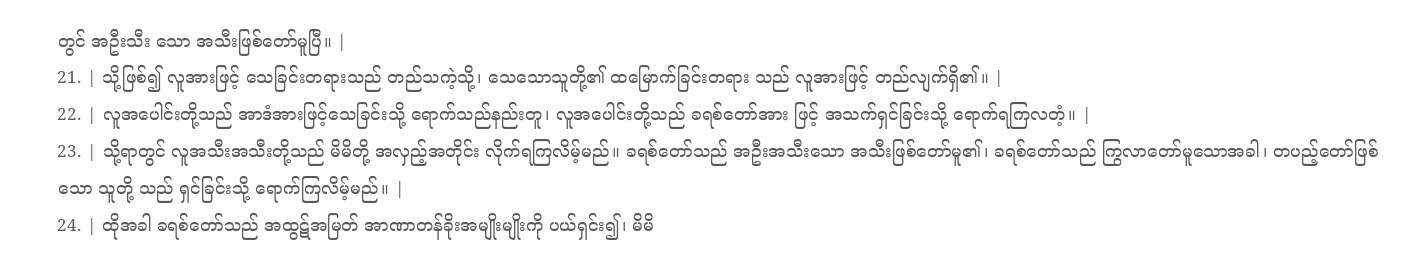တွင် အဦးသီး သော အသီးဖြစ်တော်မူပြီ။ |
21. | သို့ဖြစ်၍ လူအားဖြင့် သေခြင်းတရားသည် တည်သကဲ့သို့၊ သေသောသူတို့၏ ထမြောက်ခြင်းတရား သည် လူအားဖြင့် တည်လျက်ရှိ၏။ |
22. | လူအပေါင်းတို့သည် အာဒံအားဖြင့်သေခြင်းသို့ ရောက်သည်နည်းတူ၊ လူအပေါင်းတို့သည် ခရစ်တော်အား ဖြင့် အသက်ရှင်ခြင်းသို့ ရောက်ရကြလတံ့။ |
23. | သို့ရာတွင် လူအသီးအသီးတို့သည် မိမိတို့ အလှည့်အတိုင်း လိုက်ရကြလိမ့်မည်။ ခရစ်တော်သည် အဦးအသီးသော အသီးဖြစ်တော်မူ၏၊ ခရစ်တော်သည် ကြွလာတော်မူသောအခါ၊ တပည့်တော်ဖြစ်သော သူတို့ သည် ရှင်ခြင်းသို့ ရောက်ကြလိမ့်မည်။ |
24. | ထိုအခါ ခရစ်တော်သည် အထွဋ်အမြတ် အာဏာတန်ခိုးအမျိုးမျိုးကို ပယ်ရှင်း၍၊ မိမိ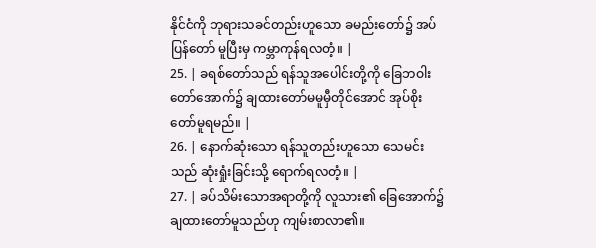နိုင်ငံကို ဘုရားသခင်တည်းဟူသော ခမည်းတော်၌ အပ်ပြန်တော် မူပြီးမှ ကမ္ဘာကုန်ရလတံ့။ |
25. | ခရစ်တော်သည် ရန်သူအပေါင်းတို့ကို ခြေဘဝါး တော်အောက်၌ ချထားတော်မမူမှီတိုင်အောင် အုပ်စိုး တော်မူရမည်။ |
26. | နောက်ဆုံးသော ရန်သူတည်းဟူသော သေမင်းသည် ဆုံးရှုံးခြင်းသို့ ရောက်ရလတံ့။ |
27. | ခပ်သိမ်းသောအရာတို့ကို လူသား၏ ခြေအောက်၌ ချထားတော်မူသည်ဟု ကျမ်းစာလာ၏။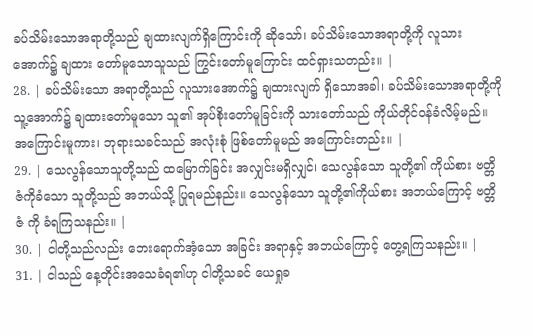ခပ်သိမ်းသောအရာတို့သည် ချထားလျက်ရှိကြောင်းကို ဆိုသော်၊ ခပ်သိမ်းသောအရာတို့ကို လူသားအောက်၌ ချထား တော်မူသောသူသည် ကြွင်းတော်မူကြောင်း ထင်ရှားသတည်း။ |
28. | ခပ်သိမ်းသော အရာတို့သည် လူသားအောက်၌ ချထားလျက် ရှိသောအခါ၊ ခပ်သိမ်းသောအရာတို့ကို သူ့အောက်၌ ချထားတော်မူသော သူ၏ အုပ်စိုးတော်မူခြင်းကို သားတော်သည် ကိုယ်တိုင်ဝန်ခံလိမ့်မည်။ အကြောင်းမူကား၊ ဘုရားသခင်သည် အလုံးစုံ ဖြစ်တော်မူမည် အကြောင်းတည်း။ |
29. | သေလွန်သောသူတို့သည် ထမြောက်ခြင်း အလျှင်းမရှိလျှင်၊ သေလွန်သော သူတို့၏ ကိုယ်စား ဗတ္တိဇံကိုခံသော သူတို့သည် အဘယ်သို့ ပြုရမည်နည်း။ သေလွန်သော သူတို့၏ကိုယ်စား အဘယ်ကြောင့် ဗတ္တိဇံ ကို ခံရကြသနည်း။ |
30. | ငါတို့သည်လည်း ဘေးရောက်အံ့သော အခြင်း အရာနှင့် အဘယ်ကြောင့် တွေ့ရကြသနည်း။ |
31. | ငါသည် နေ့တိုင်းအသေခံရ၏ဟု ငါတို့သခင် ယေရှုခ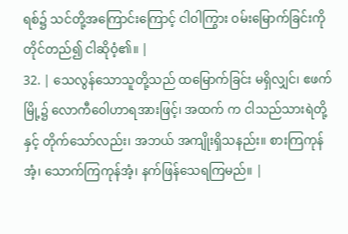ရစ်၌ သင်တို့အကြောင်းကြောင့် ငါဝါကြွား ဝမ်းမြောက်ခြင်းကို တိုင်တည်၍ ငါဆိုဝံ့၏။ |
32. | သေလွန်သောသူတို့သည် ထမြောက်ခြင်း မရှိလျှင်၊ ဧဖက်မြို့၌ လောကီဝေါဟာရအားဖြင့်၊ အထက် က ငါသည်သားရဲတို့နှင့် တိုက်သော်လည်း၊ အဘယ် အကျိုးရှိသနည်း။ စားကြကုန်အံ့၊ သောက်ကြကုန်အံ့၊ နက်ဖြန်သေရကြမည်။ |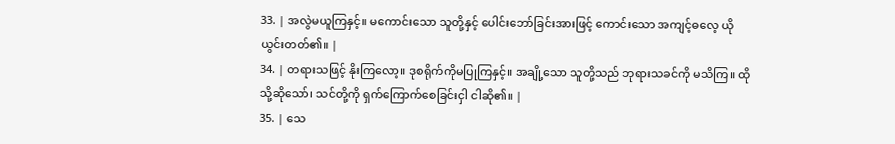33. | အလွဲမယူကြနှင့်။ မကောင်းသော သူတို့နှင့် ပေါင်းဘော်ခြင်းအားဖြင့် ကောင်းသော အကျင့်ဓလေ့ ယိုယွင်းတတ်၏။ |
34. | တရားသဖြင့် နိုးကြလော့။ ဒုစရိုက်ကိုမပြုကြနှင့်။ အချို့သော သူတို့သည် ဘုရားသခင်ကို မသိကြ။ ထိုသို့ဆိုသော်၊ သင်တို့ကို ရှက်ကြောက်စေခြင်းငှါ ငါဆို၏။ |
35. | သေ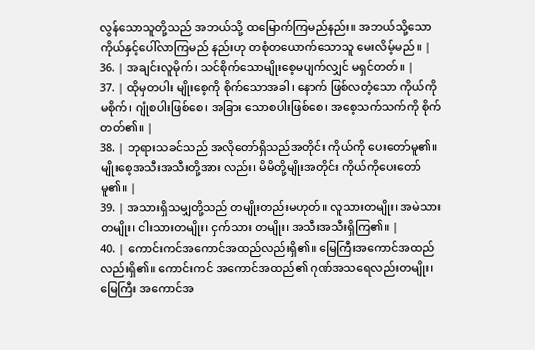လွန်သောသူတို့သည် အဘယ်သို့ ထမြောက်ကြမည်နည်း။ အဘယ်သို့သော ကိုယ်နှင့်ပေါ်လာကြမည် နည်းဟု တစုံတယောက်သောသူ မေးလိမ့်မည်။ |
36. | အချင်းလူမိုက်၊ သင်စိုက်သောမျိုးစေ့မပျက်လျှင် မရှင်တတ်။ |
37. | ထိုမှတပါး မျိုးစေ့ကို စိုက်သောအခါ၊ နောက် ဖြစ်လတံ့သော ကိုယ်ကိုမစိုက်၊ ဂျုံစပါးဖြစ်စေ၊ အခြား သောစပါးဖြစ်စေ၊ အစေ့သက်သက်ကို စိုက်တတ်၏။ |
38. | ဘုရားသခင်သည် အလိုတော်ရှိသည်အတိုင်း ကိုယ်ကို ပေးတော်မူ၏။ မျိုးစေ့အသီးအသီးတို့အား လည်း၊ မိမိတို့မျိုးအတိုင်း ကိုယ်ကိုပေးတော်မူ၏။ |
39. | အသားရှိသမျှတို့သည် တမျိုးတည်းမဟုတ်။ လူသားတမျိုး၊ အမဲသားတမျိုး၊ ငါးသားတမျိုး၊ ငှက်သား တမျိုး၊ အသီးအသီးရှိကြ၏။ |
40. | ကောင်းကင်အကောင်အထည်လည်းရှိ၏။ မြေကြီးအကောင်အထည်လည်းရှိ၏။ ကောင်းကင် အကောင်အထည်၏ ဂုဏ်အသရေလည်းတမျိုး၊ မြေကြီး အကောင်အ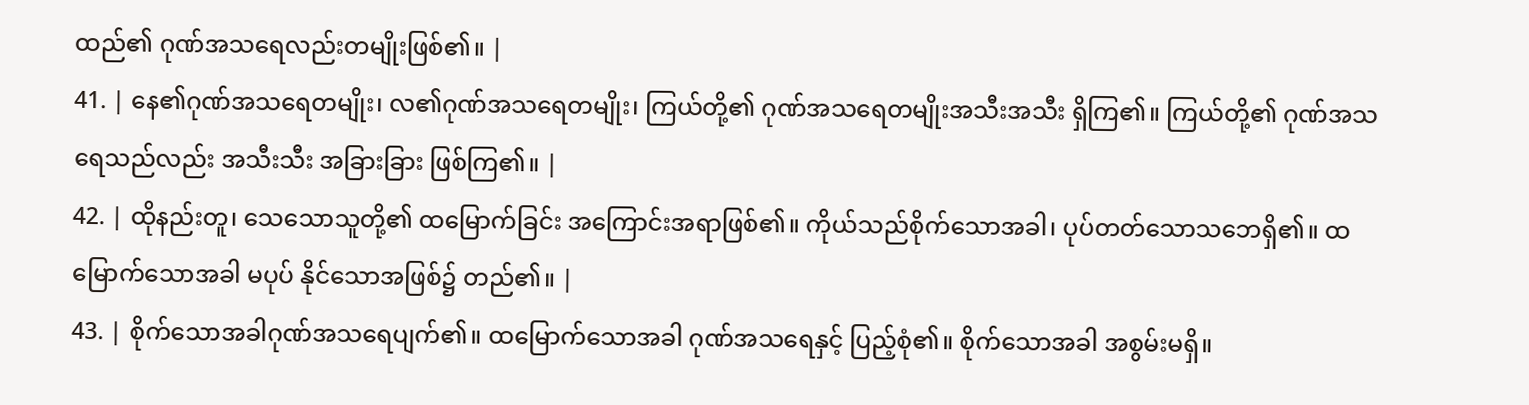ထည်၏ ဂုဏ်အသရေလည်းတမျိုးဖြစ်၏။ |
41. | နေ၏ဂုဏ်အသရေတမျိုး၊ လ၏ဂုဏ်အသရေတမျိုး၊ ကြယ်တို့၏ ဂုဏ်အသရေတမျိုးအသီးအသီး ရှိကြ၏။ ကြယ်တို့၏ ဂုဏ်အသရေသည်လည်း အသီးသီး အခြားခြား ဖြစ်ကြ၏။ |
42. | ထိုနည်းတူ၊ သေသောသူတို့၏ ထမြောက်ခြင်း အကြောင်းအရာဖြစ်၏။ ကိုယ်သည်စိုက်သောအခါ၊ ပုပ်တတ်သောသဘေရှိ၏။ ထမြောက်သောအခါ မပုပ် နိုင်သောအဖြစ်၌ တည်၏။ |
43. | စိုက်သောအခါဂုဏ်အသရေပျက်၏။ ထမြောက်သောအခါ ဂုဏ်အသရေနှင့် ပြည့်စုံ၏။ စိုက်သောအခါ အစွမ်းမရှိ။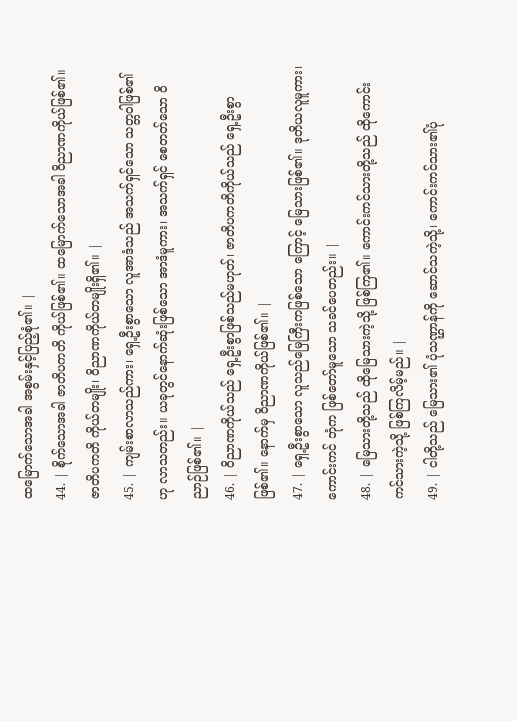ထမြောက်သောအခါ အစွမ်းနှင့်ပြည့်စုံ၏။ |
44. | စိုက်သောအခါ ဇာတိပကတိ ကိုယ်ဖြစ်၏။ ထမြောက်သောအခါ ဝိညာဏကိုယ်ဖြစ်၏။ ဇာတိပကတိ ကိုယ်တမျိုး၊ ဝိညာဏကိုယ်တမျိုးရှိ၏။ |
45. | ကျမ်းစာလာသည်ကား၊ ရှေ့ဦးစွာသော လူအာဒံသည် အသက်ရှင်သော သတ္တဝါဖြစ်၏ဟု လာသတည်း။ ယခုတွင်နောက်ဆုံးဖြစ်သော အာဒံမူကား၊ အသက်ရှင် စေတတ်သော ဝိညာဉ်ဖြစ်၏။ |
46. | ဝိညာဏကိုယ်သည် ရှေ့ဦးစွာဖြစ်သည်မဟုတ်၊ ဇာတိပကတိကိုယ်သည် ရှေ့ဦးစွာဖြစ်၏။ နောက်မှ ဝိညာဏကိုယ်ဖြစ်၏။ |
47. | ရှေ့ဦးစွာသော လူသည်မြေကြီးကဖြစ်သော ကြောင့် မြေသားဖြစ်၏။ ဒုတိယလူမူကား၊ ကောင်းကင် ဘုံက ဖြစ်တော်မူသော သခင်ပေတည်း။ |
48. | မြေသားတို့သည် ထိုမြေသားကဲ့သို့ ဖြစ်ကြ၏။ ကောင်းကင်သားတို့သည် ထိုကောင်းကင်သားကဲ့သို့ ဖြစ်ကြလိမ့်မည်။ |
49. | ငါတို့သည် မြေသား၏ ပုံသဏ္ဌာန်ကို ဆောင်သကဲ့သို့၊ ကောင်းကင်သား၏ပုံ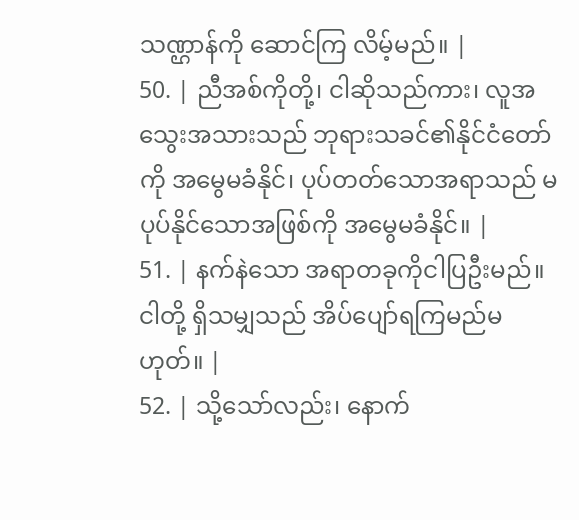သဏ္ဌာန်ကို ဆောင်ကြ လိမ့်မည်။ |
50. | ညီအစ်ကိုတို့၊ ငါဆိုသည်ကား၊ လူအသွေးအသားသည် ဘုရားသခင်၏နိုင်ငံတော်ကို အမွေမခံနိုင်၊ ပုပ်တတ်သောအရာသည် မပုပ်နိုင်သောအဖြစ်ကို အမွေမခံနိုင်။ |
51. | နက်နဲသော အရာတခုကိုငါပြဦးမည်။ ငါတို့ ရှိသမျှသည် အိပ်ပျော်ရကြမည်မဟုတ်။ |
52. | သို့သော်လည်း၊ နောက်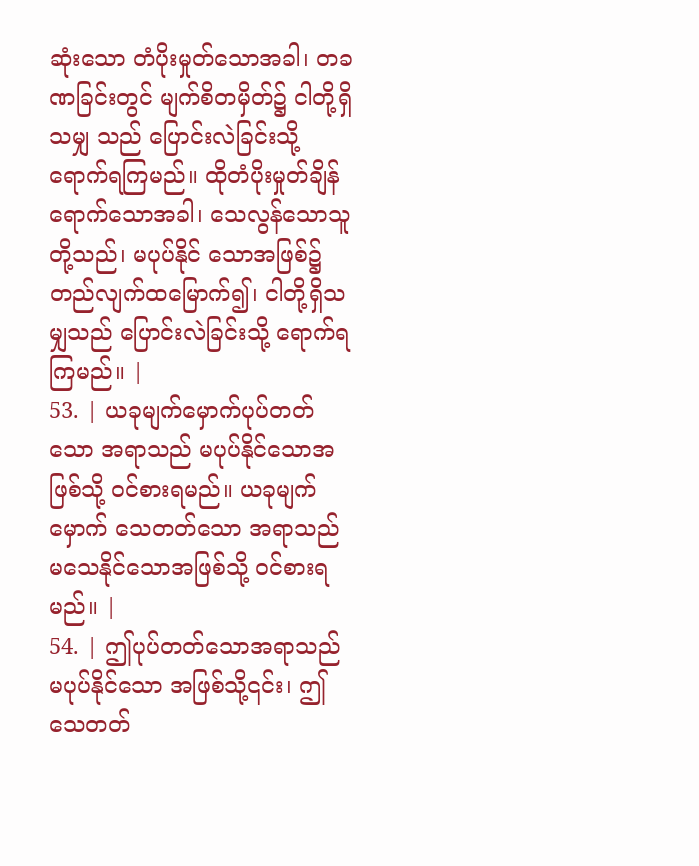ဆုံးသော တံပိုးမှုတ်သောအခါ၊ တခဏခြင်းတွင် မျက်စိတမှိတ်၌ ငါတို့ရှိသမျှ သည် ပြောင်းလဲခြင်းသို့ ရောက်ရကြမည်။ ထိုတံပိုးမှုတ်ချိန်ရောက်သောအခါ၊ သေလွန်သောသူတို့သည်၊ မပုပ်နိုင် သောအဖြစ်၌ တည်လျက်ထမြောက်၍၊ ငါတို့ရှိသမျှသည် ပြောင်းလဲခြင်းသို့ ရောက်ရကြမည်။ |
53. | ယခုမျက်မှောက်ပုပ်တတ်သော အရာသည် မပုပ်နိုင်သောအဖြစ်သို့ ဝင်စားရမည်။ ယခုမျက်မှောက် သေတတ်သော အရာသည် မသေနိုင်သောအဖြစ်သို့ ဝင်စားရမည်။ |
54. | ဤပုပ်တတ်သောအရာသည် မပုပ်နိုင်သော အဖြစ်သို့၎င်း၊ ဤသေတတ်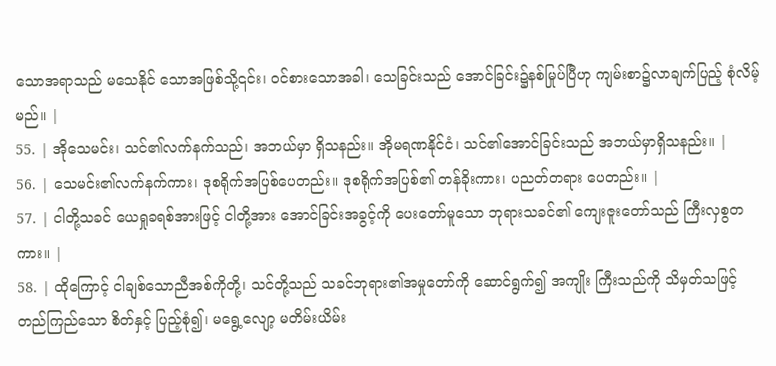သောအရာသည် မသေနိုင် သောအဖြစ်သို့၎င်း၊ ဝင်စားသောအခါ၊ သေခြင်းသည် အောင်ခြင်း၌နစ်မြုပ်ပြီဟု ကျမ်းစာ၌လာချက်ပြည့် စုံလိမ့်မည်။ |
55. | အိုသေမင်း၊ သင်၏လက်နက်သည်၊ အဘယ်မှာ ရှိသနည်း။ အိုမရဏနိုင်ငံ၊ သင်၏အောင်ခြင်းသည် အဘယ်မှာရှိသနည်း။ |
56. | သေမင်း၏လက်နက်ကား၊ ဒုစရိုက်အပြစ်ပေတည်း။ ဒုစရိုက်အပြစ်၏ တန်ခိုးကား၊ ပညတ်တရား ပေတည်း။ |
57. | ငါတို့သခင် ယေရှုခရစ်အားဖြင့် ငါတို့အား အောင်ခြင်းအခွင့်ကို ပေးတော်မူသော ဘုရားသခင်၏ ကျေးဇူးတော်သည် ကြီးလှစွတကား။ |
58. | ထိုကြောင့် ငါချစ်သောညီအစ်ကိုတို့၊ သင်တို့သည် သခင်ဘုရား၏အမှုတော်ကို ဆောင်ရွက်၍ အကျိုး ကြီးသည်ကို သိမှတ်သဖြင့် တည်ကြည်သော စိတ်နှင့် ပြည့်စုံ၍၊ မရွေ့လျော့ မတိမ်းယိမ်း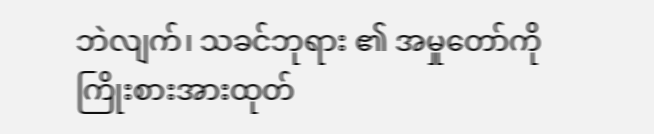ဘဲလျက်၊ သခင်ဘုရား ၏ အမှုတော်ကို ကြိုးစားအားထုတ်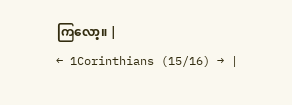ကြလော့။ |
← 1Corinthians (15/16) → |